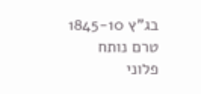בג"ץ 1845-10
טרם נותח
פלוני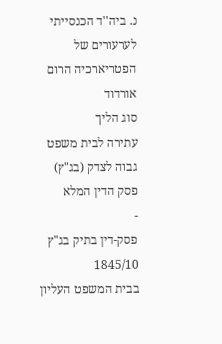נ. ביה''ד הכנסייתי לערעורים של הפטריארכיה הרום אורדוד
סוג הליך
עתירה לבית משפט גבוה לצדק (בג"ץ)
פסק הדין המלא
-
פסק-דין בתיק בג"ץ 1845/10
בבית המשפט העליון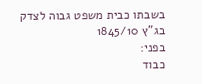בשבתו כבית משפט גבוה לצדק
בג"ץ 1845/10
בפני:
כבוד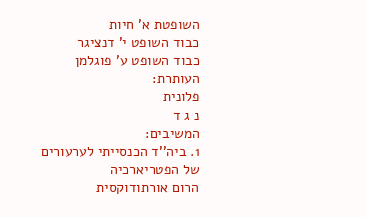השופטת א' חיות
כבוד השופט י' דנציגר
כבוד השופט ע' פוגלמן
העותרת:
פלונית
נ ג ד
המשיבים:
1. ביה''ד הכנסייתי לערעורים של הפטריארכיה
הרום אורתודוקסית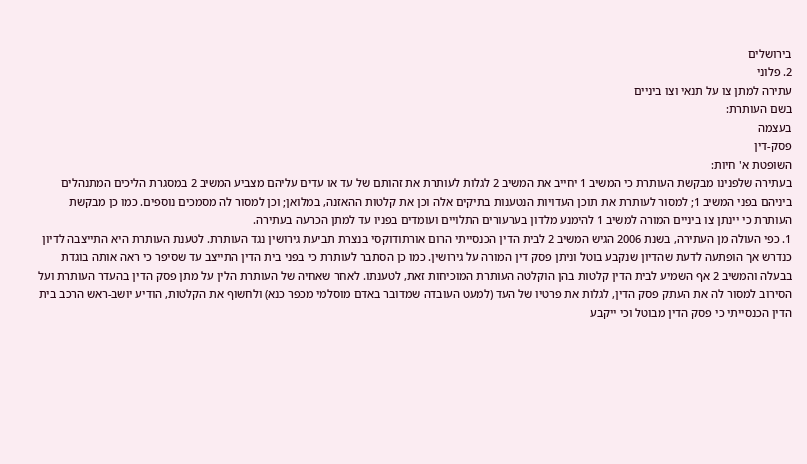בירושלים
2. פלוני
עתירה למתן צו על תנאי וצו ביניים
בשם העותרת:
בעצמה
פסק-דין
השופטת א' חיות:
בעתירה שלפנינו מבקשת העותרת כי המשיב 1 יחייב את המשיב 2 לגלות לעותרת את זהותם של עד או עדים עליהם מצביע המשיב 2 במסגרת הליכים המתנהלים ביניהם בפני המשיב 1; למסור לעותרת את תוכן העדויות הנטענות בתיקים אלה וכן את קלטות ההאזנה, במלואן; וכן למסור לה מסמכים נוספים. כמו כן מבקשת העותרת כי יינתן צו ביניים המורה למשיב 1 להימנע מלדון בערעורים התלויים ועומדים בפניו עד למתן הכרעה בעתירה.
1. כפי העולה מן העתירה, בשנת 2006 הגיש המשיב 2 לבית הדין הכנסייתי הרום אורתודוקסי בנצרת תביעת גירושין נגד העותרת. לטענת העותרת היא התייצבה לדיון כנדרש אך הופתעה לדעת שהדיון שנקבע בוטל וניתן פסק דין המורה על גירושין. כמו כן הסתבר לעותרת כי בפני בית הדין התייצב עד שסיפר כי ראה אותה בוגדת בבעלה והמשיב 2 אף השמיע לבית הדין קלטות בהן הוקלטה העותרת המוכיחות זאת, לטענתו. לאחר שאחיה של העותרת הלין על מתן פסק הדין בהעדר העותרת ועל הסירוב למסור לה את העתק פסק הדין, לגלות את פרטיו של העד (למעט העובדה שמדובר באדם מוסלמי מכפר כנא) ולחשוף את הקלטות, הודיע יושב-ראש הרכב בית הדין הכנסייתי כי פסק הדין מבוטל וכי ייקבע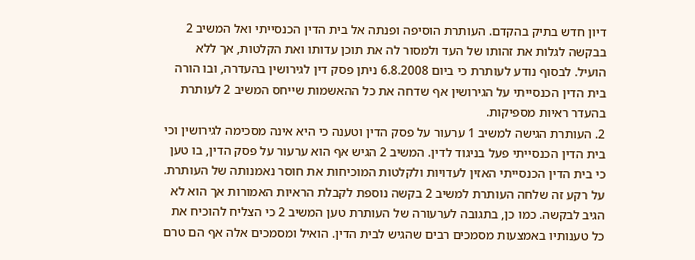דיון חדש בתיק בהקדם. העותרת הוסיפה ופנתה אל בית הדין הכנסייתי ואל המשיב 2 בבקשה לגלות את זהותו של העד ולמסור לה את תוכן עדותו ואת הקלטות, אך ללא הועיל. לבסוף נודע לעותרת כי ביום 6.8.2008 ניתן פסק דין לגירושין בהעדרה, ובו הורה בית הדין הכנסייתי על הגירושין אף שדחה את כל ההאשמות שייחס המשיב 2 לעותרת בהעדר ראיות מספיקות.
2. העותרת הגישה למשיב 1 ערעור על פסק הדין וטענה כי היא אינה מסכימה לגירושין וכי בית הדין הכנסייתי פעל בניגוד לדין. המשיב 2 הגיש אף הוא ערעור על פסק הדין, בו טען כי בית הדין הכנסייתי האזין לעדויות ולקלטות המוכיחות את חוסר נאמנותה של העותרת. על רקע זה שלחה העותרת למשיב 2 בקשה נוספת לקבלת הראיות האמורות אך הוא לא הגיב לבקשה. כמו כן, בתגובה לערעורה של העותרת טען המשיב 2 כי הצליח להוכיח את כל טענותיו באמצעות מסמכים רבים שהגיש לבית הדין. הואיל ומסמכים אלה אף הם טרם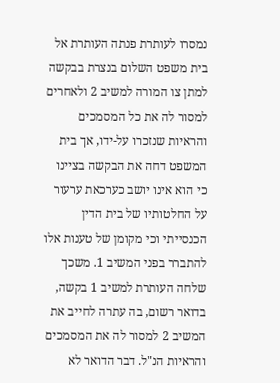נמסרו לעותרת פנתה העותרת אל בית משפט השלום בנצרת בבקשה למתן צו המורה למשיב 2 ולאחרים למסור לה את כל המסמכים והראיות שנזכרו על-ידו, אך בית המשפט דחה את הבקשה בציינו כי הוא אינו יושב כערכאת ערעור על החלטותיו של בית הדין הכנסייתי וכי מקומן של טענות אלו להתברר בפני המשיב 1. משכך שלחה העותרת למשיב 1 בקשה, בדואר רשום, בה עתרה לחייב את המשיב 2 למסור לה את המסמכים והראיות הנ"ל. דבר הדואר לא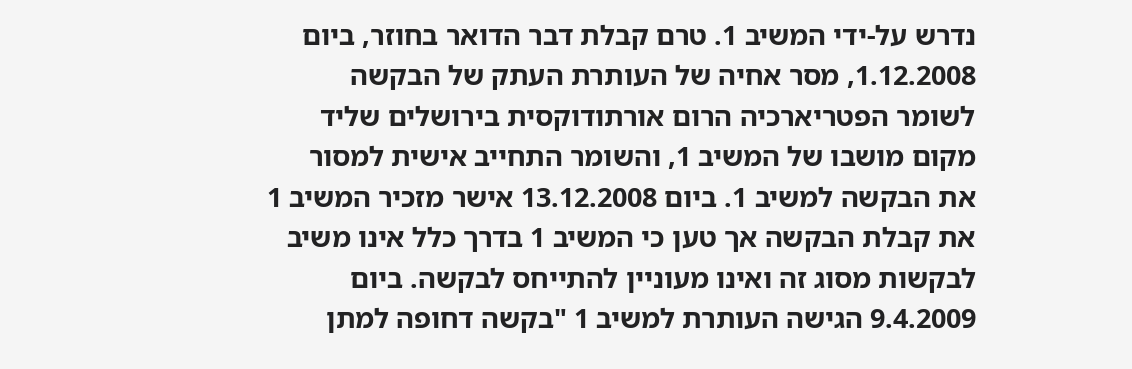נדרש על-ידי המשיב 1. טרם קבלת דבר הדואר בחוזר, ביום 1.12.2008, מסר אחיה של העותרת העתק של הבקשה לשומר הפטריארכיה הרום אורתודוקסית בירושלים שליד מקום מושבו של המשיב 1, והשומר התחייב אישית למסור את הבקשה למשיב 1. ביום 13.12.2008 אישר מזכיר המשיב 1 את קבלת הבקשה אך טען כי המשיב 1 בדרך כלל אינו משיב לבקשות מסוג זה ואינו מעוניין להתייחס לבקשה. ביום 9.4.2009 הגישה העותרת למשיב 1 "בקשה דחופה למתן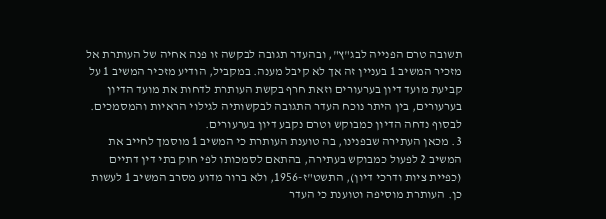תשובה טרם הפנייה לבג"ץ", ובהעדר תגובה לבקשה זו פנה אחיה של העותרת אל מזכיר המשיב 1 בעניין זה אך לא קיבל מענה. במקביל, הודיע מזכיר המשיב 1 על קביעת מועד דיון בערעורים וזאת חרף בקשת העותרת לדחות את מועד הדיון בערעורים, בין היתר נוכח העדר התגובה לבקשותיה לגילוי הראיות והמסמכים. לבסוף נדחה הדיון כמבוקש וטרם נקבע דיון בערעורים.
3. מכאן העתירה שבפנינו, בה טוענת העותרת כי המשיב 1 מוסמך לחייב את המשיב 2 לפעול כמבוקש בעתירה, בהתאם לסמכותו לפי חוק בתי דין דתיים (כפיית ציות ודרכי דיון), התשט"ז-1956, ולא ברור מדוע מסרב המשיב 1 לעשות כן. העותרת מוסיפה וטוענת כי העדר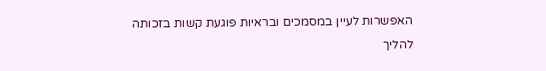האפשרות לעיין במסמכים ובראיות פוגעת קשות בזכותה להליך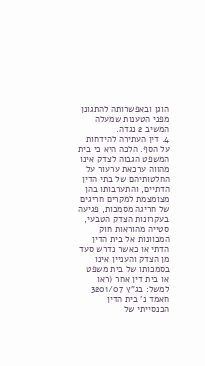הוגן ובאפשרותה להתגונן מפני הטענות שמעלה המשיב 2 נגדה.
4. דין העתירה להידחות על הסף. הלכה היא כי בית המשפט הגבוה לצדק אינו מהווה ערכאת ערעור על החלטותיהם של בתי הדין הדתיים, והתערבותו בהן מצומצמת למקרים חריגים של חריגה מסמכות, פגיעה בעקרונות הצדק הטבעי, סטייה מהוראות חוק המכוונות אל בית הדין הדתי או כאשר נדרש סעד מן הצדק והעניין אינו בסמכותו של בית משפט או בית דין אחר (ראו למשל: בג"ץ 3201/07 חאמד נ' בית הדין הכנסייתי של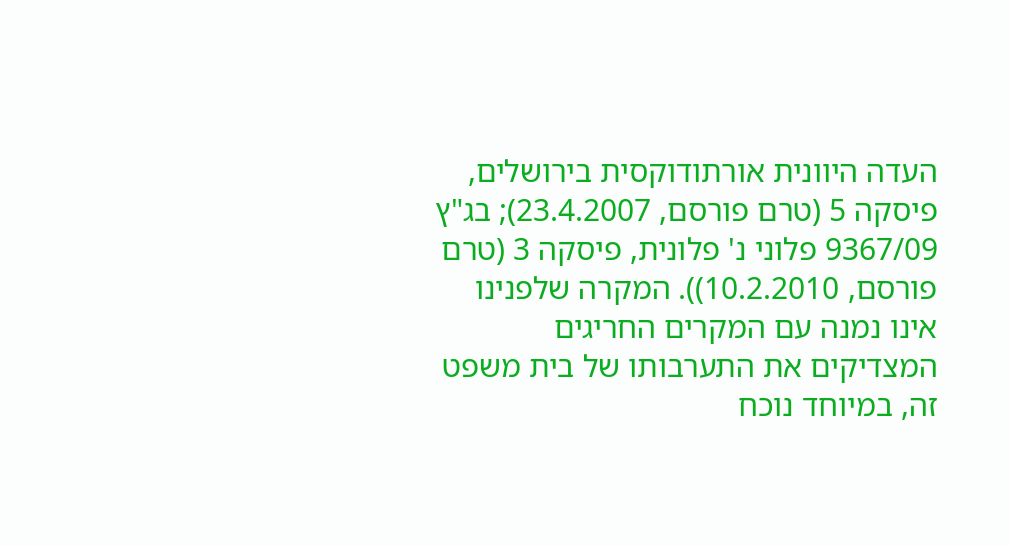העדה היוונית אורתודוקסית בירושלים, פיסקה 5 (טרם פורסם, 23.4.2007); בג"ץ 9367/09 פלוני נ' פלונית, פיסקה 3 (טרם פורסם, 10.2.2010)). המקרה שלפנינו אינו נמנה עם המקרים החריגים המצדיקים את התערבותו של בית משפט זה, במיוחד נוכח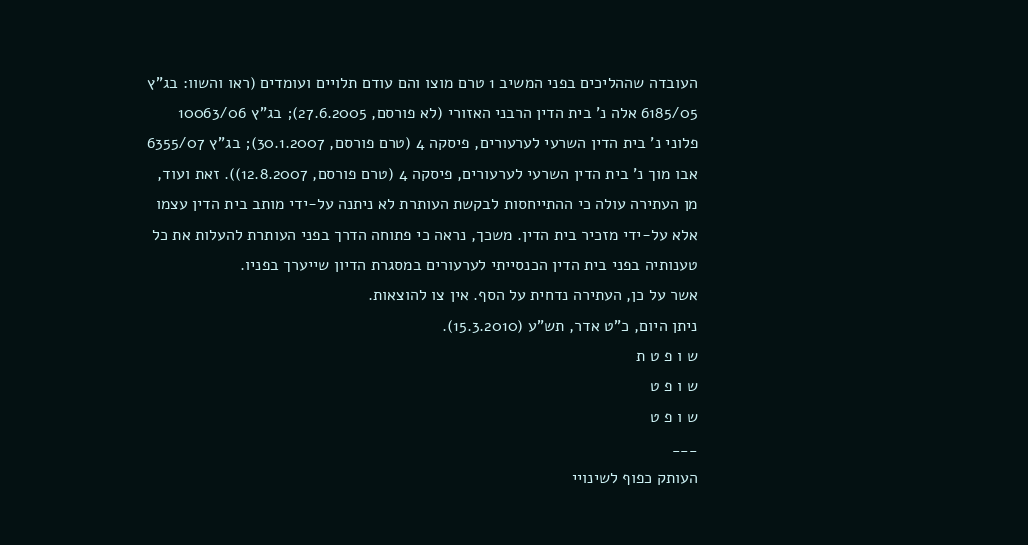העובדה שההליכים בפני המשיב 1 טרם מוצו והם עודם תלויים ועומדים (ראו והשוו: בג"ץ 6185/05 אלה נ' בית הדין הרבני האזורי (לא פורסם, 27.6.2005); בג"ץ 10063/06 פלוני נ' בית הדין השרעי לערעורים, פיסקה 4 (טרם פורסם, 30.1.2007); בג"ץ 6355/07 אבו מוך נ' בית הדין השרעי לערעורים, פיסקה 4 (טרם פורסם, 12.8.2007)). זאת ועוד, מן העתירה עולה כי ההתייחסות לבקשת העותרת לא ניתנה על-ידי מותב בית הדין עצמו אלא על-ידי מזכיר בית הדין. משכך, נראה כי פתוחה הדרך בפני העותרת להעלות את כל טענותיה בפני בית הדין הכנסייתי לערעורים במסגרת הדיון שייערך בפניו.
אשר על כן, העתירה נדחית על הסף. אין צו להוצאות.
ניתן היום, כ"ט אדר, תש"ע (15.3.2010).
ש ו פ ט ת
ש ו פ ט
ש ו פ ט
___
העותק כפוף לשינויי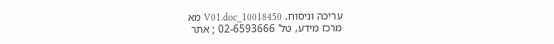עריכה וניסוח. 10018450_V01.doc מא
מרכז מידע, טל' 02-6593666 ; אתר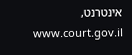אינטרנט, www.court.gov.il